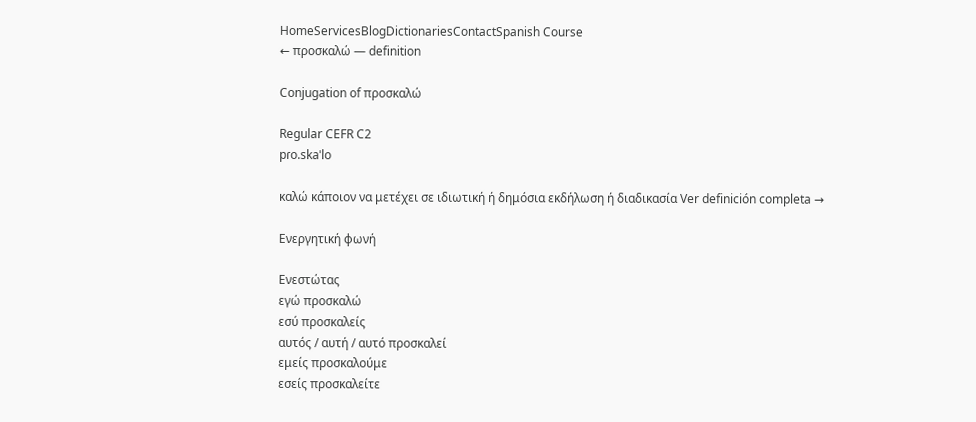HomeServicesBlogDictionariesContactSpanish Course
← προσκαλώ — definition

Conjugation of προσκαλώ

Regular CEFR C2
pɾo.skaˈlo

καλώ κάποιον να μετέχει σε ιδιωτική ή δημόσια εκδήλωση ή διαδικασία Ver definición completa →

Ενεργητική φωνή

Ενεστώτας
εγώ προσκαλώ
εσύ προσκαλείς
αυτός / αυτή / αυτό προσκαλεί
εμείς προσκαλούμε
εσείς προσκαλείτε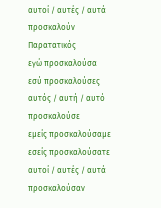αυτοί / αυτές / αυτά προσκαλούν
Παρατατικός
εγώ προσκαλούσα
εσύ προσκαλούσες
αυτός / αυτή / αυτό προσκαλούσε
εμείς προσκαλούσαμε
εσείς προσκαλούσατε
αυτοί / αυτές / αυτά προσκαλούσαν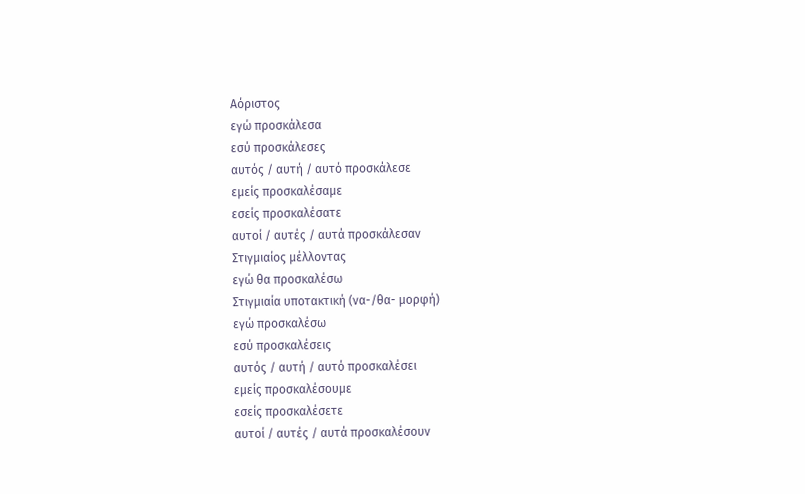Αόριστος
εγώ προσκάλεσα
εσύ προσκάλεσες
αυτός / αυτή / αυτό προσκάλεσε
εμείς προσκαλέσαμε
εσείς προσκαλέσατε
αυτοί / αυτές / αυτά προσκάλεσαν
Στιγμιαίος μέλλοντας
εγώ θα προσκαλέσω
Στιγμιαία υποτακτική (να-/θα- μορφή)
εγώ προσκαλέσω
εσύ προσκαλέσεις
αυτός / αυτή / αυτό προσκαλέσει
εμείς προσκαλέσουμε
εσείς προσκαλέσετε
αυτοί / αυτές / αυτά προσκαλέσουν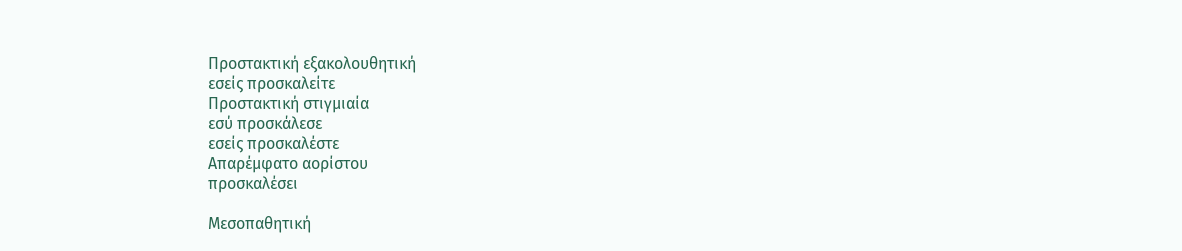Προστακτική εξακολουθητική
εσείς προσκαλείτε
Προστακτική στιγμιαία
εσύ προσκάλεσε
εσείς προσκαλέστε
Απαρέμφατο αορίστου
προσκαλέσει

Μεσοπαθητική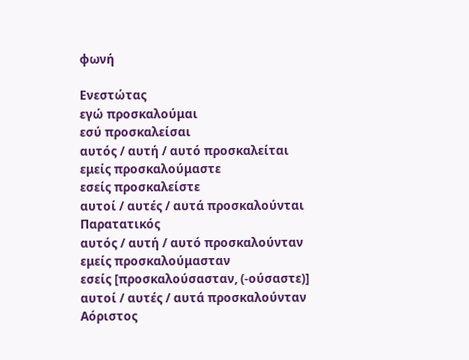φωνή

Ενεστώτας
εγώ προσκαλούμαι
εσύ προσκαλείσαι
αυτός / αυτή / αυτό προσκαλείται
εμείς προσκαλούμαστε
εσείς προσκαλείστε
αυτοί / αυτές / αυτά προσκαλούνται
Παρατατικός
αυτός / αυτή / αυτό προσκαλούνταν
εμείς προσκαλούμασταν
εσείς [προσκαλούσασταν, (‑ούσαστε)]
αυτοί / αυτές / αυτά προσκαλούνταν
Αόριστος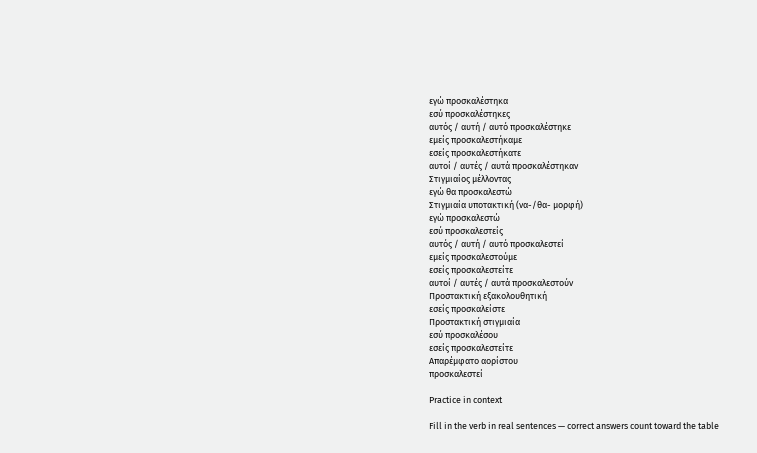εγώ προσκαλέστηκα
εσύ προσκαλέστηκες
αυτός / αυτή / αυτό προσκαλέστηκε
εμείς προσκαλεστήκαμε
εσείς προσκαλεστήκατε
αυτοί / αυτές / αυτά προσκαλέστηκαν
Στιγμιαίος μέλλοντας
εγώ θα προσκαλεστώ
Στιγμιαία υποτακτική (να-/θα- μορφή)
εγώ προσκαλεστώ
εσύ προσκαλεστείς
αυτός / αυτή / αυτό προσκαλεστεί
εμείς προσκαλεστούμε
εσείς προσκαλεστείτε
αυτοί / αυτές / αυτά προσκαλεστούν
Προστακτική εξακολουθητική
εσείς προσκαλείστε
Προστακτική στιγμιαία
εσύ προσκαλέσου
εσείς προσκαλεστείτε
Απαρέμφατο αορίστου
προσκαλεστεί

Practice in context

Fill in the verb in real sentences — correct answers count toward the table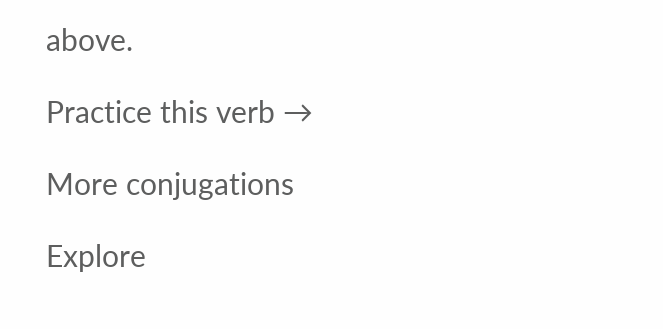above.

Practice this verb →

More conjugations

Explore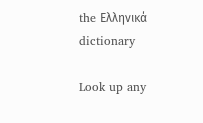the Ελληνικά dictionary

Look up any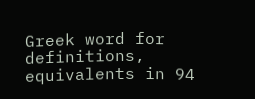Greek word for definitions, equivalents in 94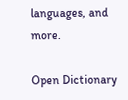languages, and more.

Open Dictionary